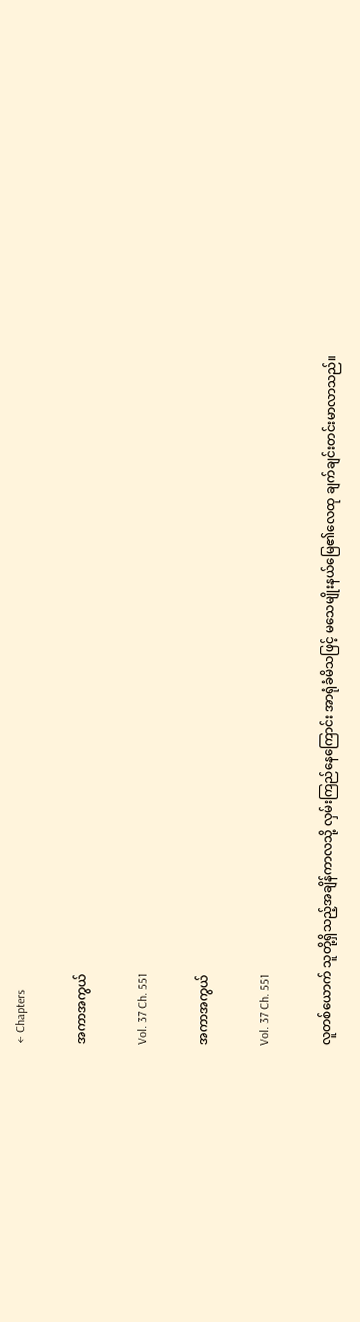← Chapters

အကာအကွယ်

Vol. 37 Ch. 551

အကာအကွယ်

Vol. 37 Ch. 551

လူတစ်ယောက် သူတို့ရှိသည့်အချိန်ကာလသို့ လှမ်းကြည်နေကြောင်း အာရုံခံမိသဖြင့် မသေမျိုးနယ်မြေ၏လေထု ချက်ချင်းတင်းမာလာသည်။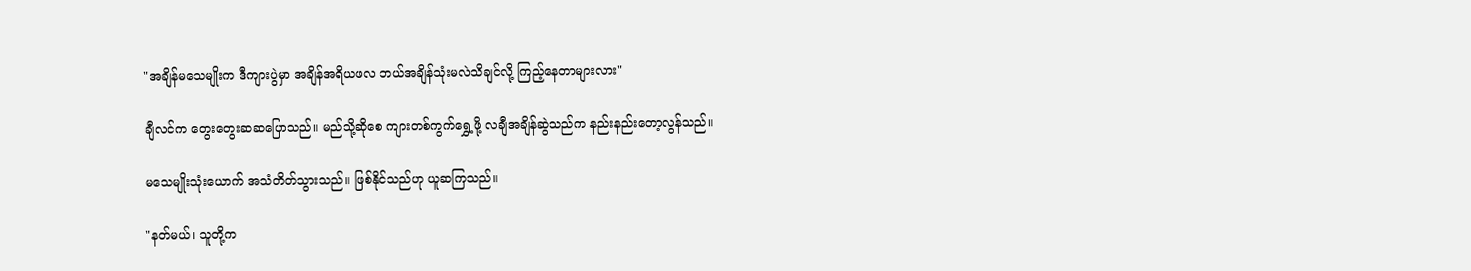"အချိန်မသေမျိုးက ဒီကျားပွဲမှာ အချိန်အရိယဖလ ဘယ်အချိန်သုံးမလဲသိချင်လို့ ကြည့်နေတာများလား"

ချီလင်က တွေးတွေးဆဆပြောသည်။ မည်သို့ဆိုစေ ကျားတစ်ကွက်ရွှေ့ဖို့ လချီအချိန်ဆွဲသည်က နည်းနည်းတော့လွန်သည်။

မသေမျိုးသုံးယောက် အသံတိတ်သွားသည်။ ဖြစ်နိုင်သည်ဟု ယူဆကြသည်။

"နတ်မယ်၊ သူတို့က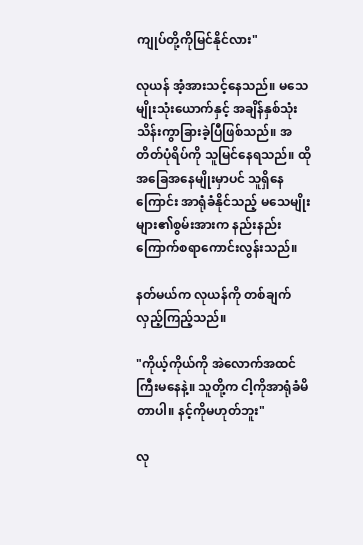ကျုပ်တို့ကိုမြင်နိုင်လား"

လုယန် အံ့အားသင့်နေသည်။ မသေမျိုးသုံးယောက်နှင့် အချိန်နှစ်သုံးသိန်းကွာခြားခဲ့ပြီဖြစ်သည်။ အတိတ်ပုံရိပ်ကို သူမြင်နေရသည်။ ထိုအခြေအနေမျိုးမှာပင် သူရှိနေကြောင်း အာရုံခံနိုင်သည့် မသေမျိုးများ၏စွမ်းအားက နည်းနည်းကြောက်စရာကောင်းလွန်းသည်။

နတ်မယ်က လုယန်ကို တစ်ချက်လှည့်ကြည့်သည်။

"ကိုယ့်ကိုယ်ကို အဲလောက်အထင်ကြီးမနေနဲ့။ သူတို့က ငါ့ကိုအာရုံခံမိတာပါ။ နင့်ကိုမဟုတ်ဘူး"

လု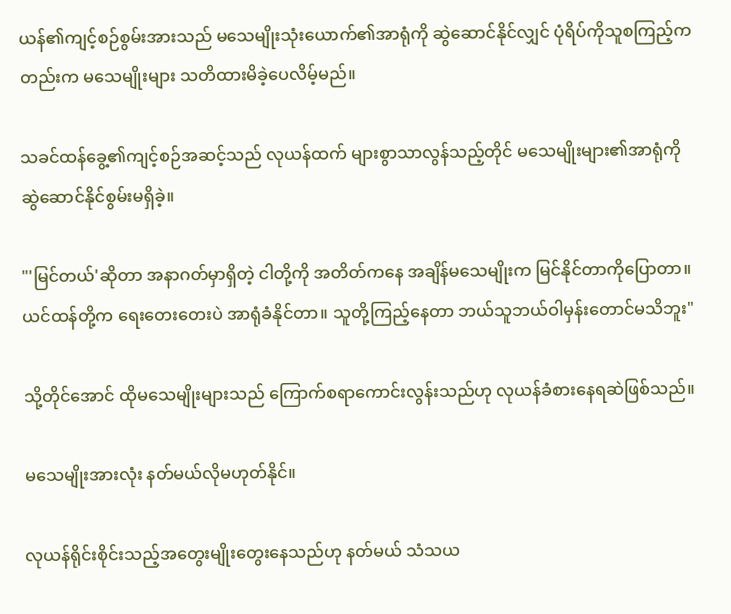ယန်၏ကျင့်စဉ်စွမ်းအားသည် မသေမျိုးသုံးယောက်၏အာရုံကို ဆွဲဆောင်နိုင်လျှင် ပုံရိပ်ကိုသူစကြည့်ကတည်းက မသေမျိုးများ သတိထားမိခဲ့ပေလိမ့်မည်။

သခင်ထန်ခွေ့၏ကျင့်စဉ်အဆင့်သည် လုယန်ထက် များစွာသာလွန်သည့်တိုင် မသေမျိုးများ၏အာရုံကို ဆွဲဆောင်နိုင်စွမ်းမရှိခဲ့။

"'မြင်တယ်'ဆိုတာ အနာဂတ်မှာရှိတဲ့ ငါတို့ကို အတိတ်ကနေ အချိန်မသေမျိုးက မြင်နိုင်တာကိုပြောတာ။ ယင်ထန်တို့က ရေးတေးတေးပဲ အာရုံခံနိုင်တာ။ သူတို့ကြည့်နေတာ ဘယ်သူဘယ်ဝါမှန်းတောင်မသိဘူး"

သို့တိုင်အောင် ထိုမသေမျိုးများသည် ကြောက်စရာကောင်းလွန်းသည်ဟု လုယန်ခံစားနေရဆဲဖြစ်သည်။

မသေမျိုးအားလုံး နတ်မယ်လိုမဟုတ်နိုင်။

လုယန်ရိုင်းစိုင်းသည့်အတွေးမျိုးတွေးနေသည်ဟု နတ်မယ် သံသယ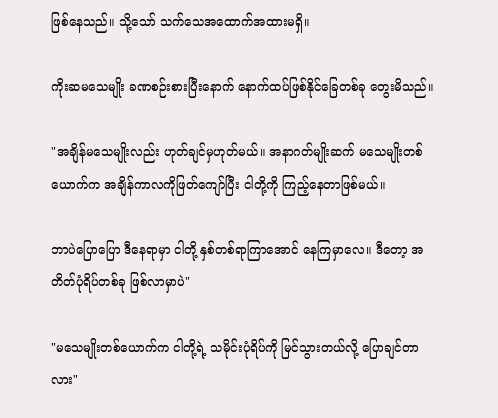ဖြစ်နေသည်။ သို့သော် သက်သေအထောက်အထားမရှိ။

ကိုးဆမသေမျိုး ခဏစဉ်းစားပြီးနောက် နောက်ထပ်ဖြစ်နိုင်ခြေတစ်ခု တွေးမိသည်။

"အချိန်မသေမျိုးလည်း ဟုတ်ချင်မှဟုတ်မယ်။ အနာဂတ်မျိုးဆက် မသေမျိုးတစ်ယောက်က အချိန်ကာလကိုဖြတ်ကျော်ပြီး ငါတို့ကို ကြည့်နေတာဖြစ်မယ်။

ဘာပဲပြောပြော ဒီနေရာမှာ ငါတို့ နှစ်တစ်ရာကြာအောင် နေကြမှာလေ။ ဒီတော့ အတိတ်ပုံရိပ်တစ်ခု ဖြစ်လာမှာပဲ"

"မသေမျိုးတစ်ယောက်က ငါတို့ရဲ့ သမိုင်းပုံရိပ်ကို မြင်သွားတယ်လို့ ပြောချင်တာလား"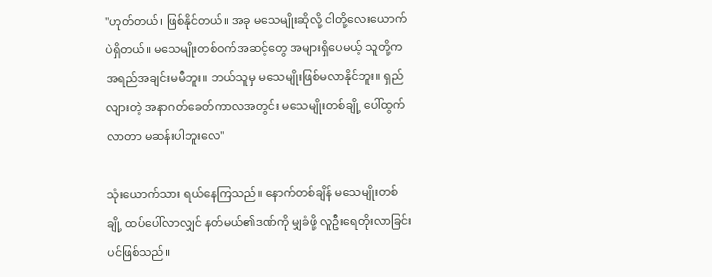"ဟုတ်တယ်၊ ဖြစ်နိုင်တယ်။ အခု မသေမျိုးဆိုလို့ ငါတို့လေးယောက်ပဲရှိတယ်။ မသေမျိုးတစ်ဝက်အဆင့်တွေ အများရှိပေမယ့် သူတို့က အရည်အချင်းမမီဘူး။ ဘယ်သူမှ မသေမျိုးဖြစ်မလာနိုင်ဘူး။ ရှည်လျားတဲ့ အနာဂတ်ခေတ်ကာလအတွင်း မသေမျိုးတစ်ချို့ ပေါ်ထွက်လာတာ မဆန်းပါဘူးလေ"

သုံးယောက်သား ရယ်နေကြသည်။ နောက်တစ်ချိန် မသေမျိုးတစ်ချို့ ထပ်ပေါ်လာလျှင် နတ်မယ်၏ဒဏ်ကို မျှခံဖို့ လူဦးရေတိုးလာခြင်းပင်ဖြစ်သည်။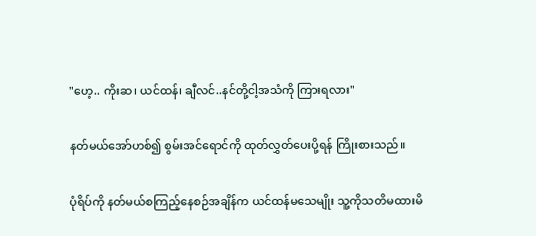"ဟေ့.. ကိုးဆ၊ ယင်ထန်၊ ချီလင်..နင်တို့ငါ့အသံကို ကြားရလား"

နတ်မယ်အော်ဟစ်၍ စွမ်းအင်ရောင်ကို ထုတ်လွှတ်ပေးပို့ရန် ကြိုးစားသည်။

ပုံရိပ်ကို နတ်မယ်စကြည့်နေစဉ်အချိန်က ယင်ထန်မသေမျိုး သူ့ကိုသတိမထားမိ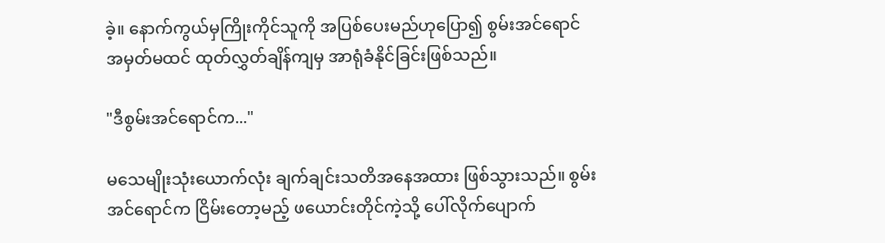ခဲ့။ နောက်ကွယ်မှကြိုးကိုင်သူကို အပြစ်ပေးမည်ဟုပြော၍ စွမ်းအင်ရောင်အမှတ်မထင် ထုတ်လွှတ်ချိန်ကျမှ အာရုံခံနိုင်ခြင်းဖြစ်သည်။

"ဒီစွမ်းအင်ရောင်က..."

မသေမျိုးသုံးယောက်လုံး ချက်ချင်းသတိအနေအထား ဖြစ်သွားသည်။ စွမ်းအင်ရောင်က ငြိမ်းတော့မည့် ဖယောင်းတိုင်ကဲ့သို့ ပေါ်လိုက်ပျောက်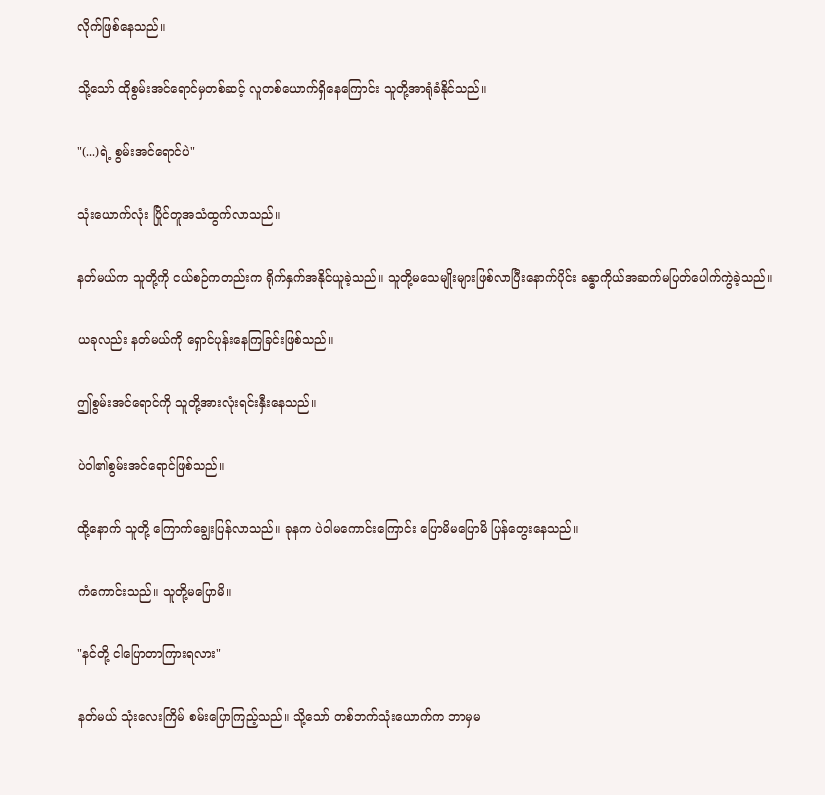လိုက်ဖြစ်နေသည်။

သို့သော် ထိုစွမ်းအင်ရောင်မှတစ်ဆင့် လူတစ်ယောက်ရှိနေကြောင်း သူတို့အာရုံခံနိုင်သည်။

"(...)ရဲ့ စွမ်းအင်ရောင်ပဲ"

သုံးယောက်လုံး ပြိုင်တူအသံထွက်လာသည်။

နတ်မယ်က သူတို့ကို ငယ်စဉ်ကတည်းက ရိုက်နှက်အနိုင်ယူခဲ့သည်။ သူတို့မသေမျိုးများဖြစ်လာပြီးနောက်ပိုင်း ခန္ဓာကိုယ်အဆက်မပြတ်ပေါက်ကွဲခဲ့သည်။

ယခုလည်း နတ်မယ်ကို ရှောင်ပုန်းနေကြခြင်းဖြစ်သည်။

ဤစွမ်းအင်ရောင်ကို သူတို့အားလုံးရင်းနှီးနေသည်။

ပဲဝါ၏စွမ်းအင်ရောင်ဖြစ်သည်။

ထို့နောက် သူတို့ ကြောက်ချွေးပြန်လာသည်။ ခုနက ပဲဝါမကောင်းကြောင်း ပြောမိမပြောမိ ပြန်တွေးနေသည်။

ကံကောင်းသည်။ သူတို့မပြောမိ။

"နင်တို့ ငါပြောတာကြားရလား"

နတ်မယ် သုံးလေးကြိမ် စမ်းပြောကြည့်သည်။ သို့သော် တစ်ဘက်သုံးယောက်က ဘာမှမ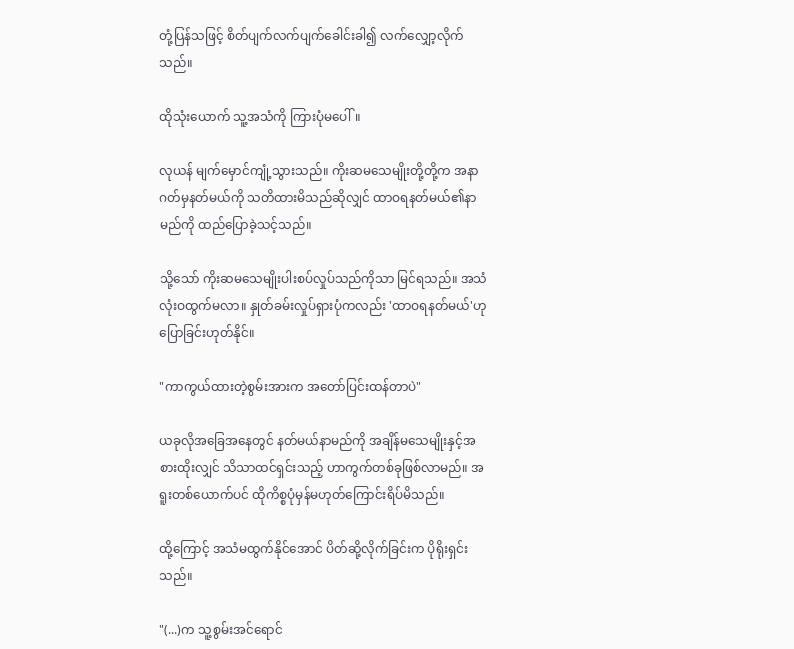တုံ့ပြန်သဖြင့် စိတ်ပျက်လက်ပျက်ခေါင်းခါ၍ လက်လျှော့လိုက်သည်။

ထိုသုံးယောက် သူ့အသံကို ကြားပုံမပေါ်။

လုယန် မျက်မှောင်ကျုံ့သွားသည်။ ကိုးဆမသေမျိုးတို့တို့က အနာဂတ်မှနတ်မယ်ကို သတိထားမိသည်ဆိုလျှင် ထာဝရနတ်မယ်၏နာမည်ကို ထည်ပြောခဲ့သင့်သည်။

သို့သော် ကိုးဆမသေမျိုးပါးစပ်လှုပ်သည်ကိုသာ မြင်ရသည်။ အသံလုံးဝထွက်မလာ။ နှုတ်ခမ်းလှုပ်ရှားပုံကလည်း 'ထာဝရနတ်မယ်'ဟု ပြောခြင်းဟုတ်နိုင်။

"ကာကွယ်ထားတဲ့စွမ်းအားက အတော်ပြင်းထန်တာပဲ"

ယခုလိုအခြေအနေတွင် နတ်မယ်နာမည်ကို အချိန်မသေမျိုးနှင့်အစားထိုးလျှင် သိသာထင်ရှင်းသည့် ဟာကွက်တစ်ခုဖြစ်လာမည်။ အရူးတစ်ယောက်ပင် ထိုကိစ္စပုံမှန်မဟုတ်ကြောင်းရိပ်မိသည်။

ထို့ကြောင့် အသံမထွက်နိုင်အောင် ပိတ်ဆို့လိုက်ခြင်းက ပိုရိုးရှင်းသည်။

"(...)က သူ့စွမ်းအင်ရောင်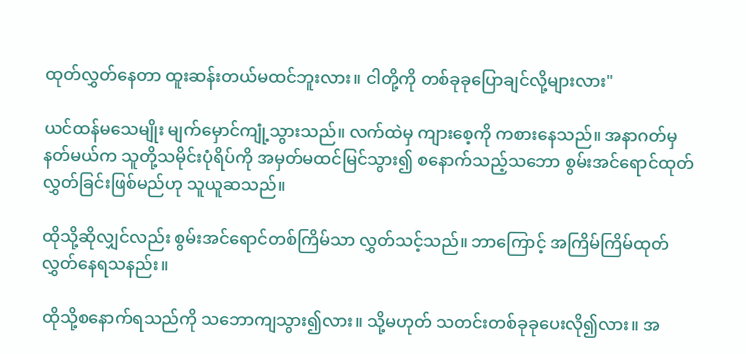ထုတ်လွှတ်နေတာ ထူးဆန်းတယ်မထင်ဘူးလား။ ငါတို့ကို တစ်ခုခုပြောချင်လို့များလား"

ယင်ထန်မသေမျိုး မျက်မှောင်ကျုံ့သွားသည်။ လက်ထဲမှ ကျားစေ့ကို ကစားနေသည်။ အနာဂတ်မှနတ်မယ်က သူတို့သမိုင်းပုံရိပ်ကို အမှတ်မထင်မြင်သွား၍ စနောက်သည့်သဘော စွမ်းအင်ရောင်ထုတ်လွှတ်ခြင်းဖြစ်မည်ဟု သူယူဆသည်။

ထိုသို့ဆိုလျှင်လည်း စွမ်းအင်ရောင်တစ်ကြိမ်သာ လွှတ်သင့်သည်။ ဘာကြောင့် အကြိမ်ကြိမ်ထုတ်လွှတ်နေရသနည်း။

ထိုသို့စနောက်ရသည်ကို သဘောကျသွား၍လား။ သို့မဟုတ် သတင်းတစ်ခုခုပေးလို၍လား။ အ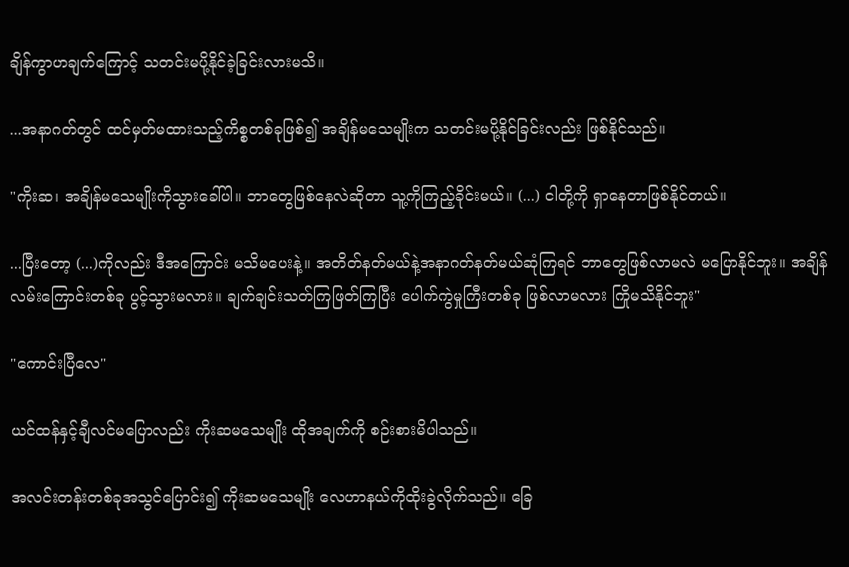ချိန်ကွာဟချက်ကြောင့် သတင်းမပို့နိုင်ခဲ့ခြင်းလားမသိ။

...အနာဂတ်တွင် ထင်မှတ်မထားသည့်ကိစ္စတစ်ခုဖြစ်၍ အချိန်မသေမျိုးက သတင်းမပို့နိုင်ခြင်းလည်း ဖြစ်နိုင်သည်။

"ကိုးဆ၊ အချိန်မသေမျိုးကိုသွားခေါ်ပါ။ ဘာတွေဖြစ်နေလဲဆိုတာ သူ့ကိုကြည့်ခိုင်းမယ်။ (...) ငါတို့ကို ရှာနေတာဖြစ်နိုင်တယ်။

...ပြီးတော့ (...)ကိုလည်း ဒီအကြောင်း မသိမပေးနဲ့။ အတိတ်နတ်မယ်နဲ့အနာဂတ်နတ်မယ်ဆုံကြရင် ဘာတွေဖြစ်လာမလဲ မပြောနိုင်ဘူး။ အချိန်လမ်းကြောင်းတစ်ခု ပွင့်သွားမလား။ ချက်ချင်းသတ်ကြဖြတ်ကြပြီး ပေါက်ကွဲမှုကြီးတစ်ခု ဖြစ်လာမလား ကြိုမသိနိုင်ဘူး"

"ကောင်းပြီလေ"

ယင်ထန်နှင့်ချီလင်မပြောလည်း ကိုးဆမသေမျိုး ထိုအချက်ကို စဉ်းစားမိပါသည်။

အလင်းတန်းတစ်ခုအသွင်ပြောင်း၍ ကိုးဆမသေမျိုး လေဟာနယ်ကိုထိုးခွဲလိုက်သည်။ ခြေ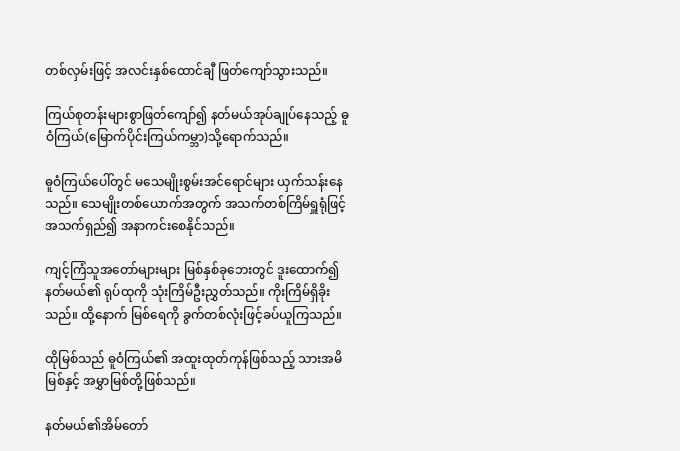တစ်လှမ်းဖြင့် အလင်းနှစ်ထောင်ချီ ဖြတ်ကျော်သွားသည်။

ကြယ်စုတန်းများစွာဖြတ်ကျော်၍ နတ်မယ်အုပ်ချုပ်နေသည့် ဓူဝံကြယ်(မြောက်ပိုင်းကြယ်ကမ္ဘာ)သို့ရောက်သည်။

ဓူဝံကြယ်ပေါ်တွင် မသေမျိုးစွမ်းအင်ရောင်များ ယှက်သန်းနေသည်။ သေမျိုးတစ်ယောက်အတွက် အသက်တစ်ကြိမ်ရှူရုံဖြင့် အသက်ရှည်၍ အနာကင်းစေနိုင်သည်။

ကျင့်ကြံသူအတော်များများ မြစ်နှစ်ခုဘေးတွင် ဒူးထောက်၍ နတ်မယ်၏ ရုပ်ထုကို သုံးကြိမ်ဦးညွှတ်သည်။ ကိုးကြိမ်ရှိခိုးသည်။ ထို့နောက် မြစ်ရေကို ခွက်တစ်လုံးဖြင့်ခပ်ယူကြသည်။

ထိုမြစ်သည် ဓူဝံကြယ်၏ အထူးထုတ်ကုန်ဖြစ်သည့် သားအမိမြစ်နှင့် အမွှာမြစ်တို့ဖြစ်သည်။

နတ်မယ်၏အိမ်တော်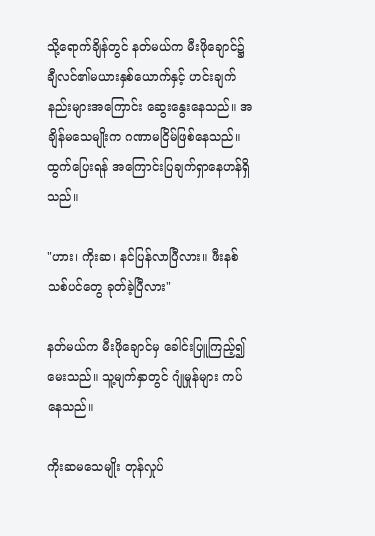သို့ရောက်ချိန်တွင် နတ်မယ်က မီးဖိုချောင်၌ ချီလင်၏မယားနှစ်ယောက်နှင့် ဟင်းချက်နည်းများအကြောင်း‌ ဆွေးနွေးနေသည်။ အချိန်မသေမျိုးက ဂဏာမငြိမ်ဖြစ်နေသည်။ ထွက်ပြေးရန် အကြောင်းပြချက်ရှာနေဟန်ရှိသည်။

"ဟား၊ ကိုးဆ၊ နင်ပြန်လာပြီလား။ ဖီးနစ်သစ်ပင်တွေ ခုတ်ခဲ့ပြီလား"

နတ်မယ်က မီးဖိုချောင်မှ ခေါင်းပြူကြည့်၍ မေးသည်။ သူ့မျက်နှာတွင် ဂျုံမှုန်များ ကပ်နေသည်။

ကိုးဆမသေမျိုး တုန်လှုပ်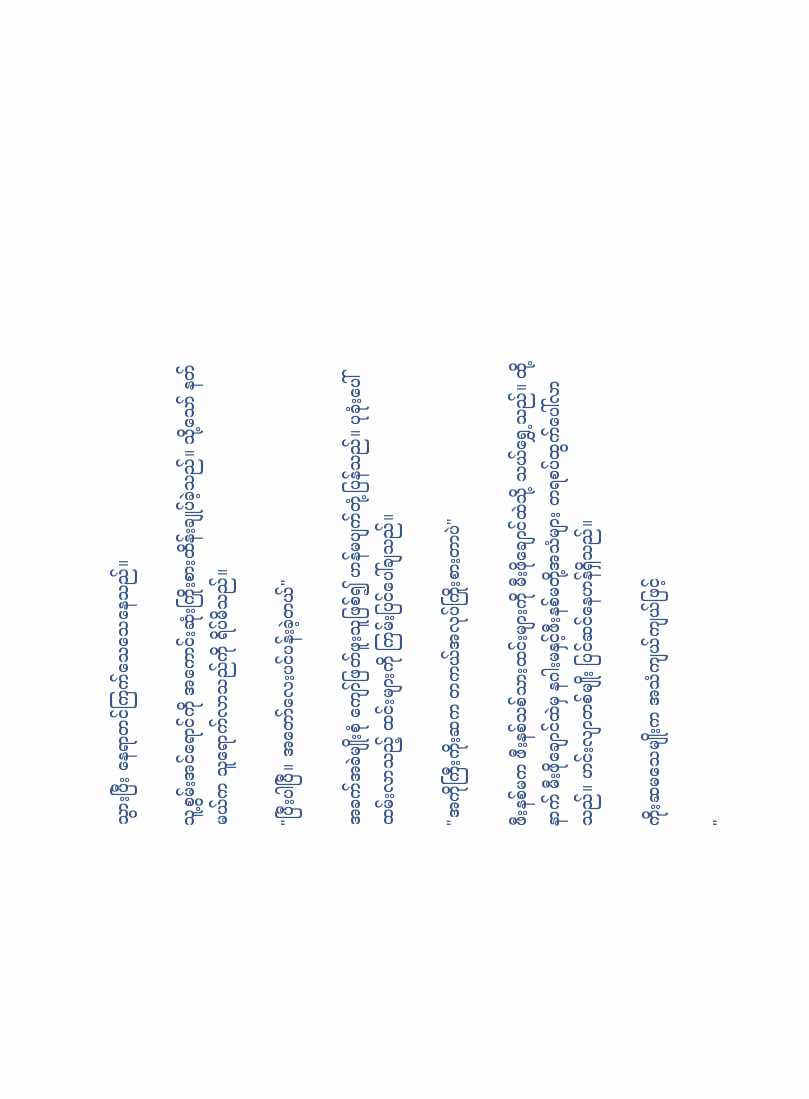သွားပြီး နေရာတင်ကြက်သေသေနေသည်။

သူ့စွမ်းအင်ရောင်ကို အကောင်းဆုံးကြိုးစားထိန်းချုပ်ခဲ့သည်။ သို့သော် နတ်မယ်က သူရောက်လာသည်ကို ရိပ်မိသည်။

"ပြီးပါပြီ။ အတော်လေးပင်ပန်းခဲ့တယ်"

အခက်အခဲမျိုးစုံ ကျော်ဖြတ်ဖူးသူဖြစ်၍ ဟန်မပျက်တုံ့ပြန်သည်။ ပုခုံးပေါ်ထမ်းလာသည့် ထင်းများကို ကြမ်းပြင်ပေါ်ချသည်။

"အကိုကြီးကိုးဆက တကယ်အလုပ်ကြိုးစားတာပဲ"

ဖီးနစ်မက ဖီးနစ်သစ်သားထင်းများကို မီးဖိုချောင်ထဲသို့ သယ်ရွှေ့သည်။ ထို့နာက် မီးဖိုချောင်ထဲမှ နဂါးမနှင့်ဖီးနစ်မတို့အသံများ တရစပ်ထွက်ပေါ်လာသည်။ ဟင်းလျာတစ်မျိုး ပြင်ဆင်နေဟန်ရှိသည်။

ကိုးဆမသေမျိုးက အသံကျယ်ကျယ်ဖြင့်

"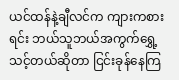ယင်ထန်နဲ့ချီလင်က ကျားကစားရင်း ဘယ်သူဘယ်အကွက်ရွှေ့သင့်တယ်ဆိုတာ ငြင်းခုန်နေကြ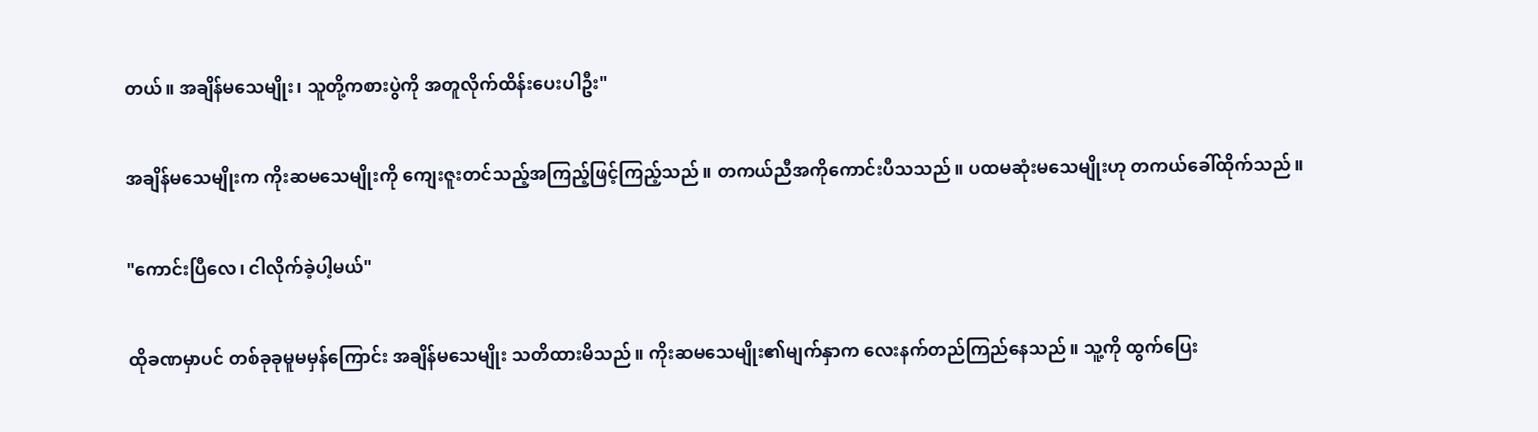တယ်။ အချိန်မသေမျိုး၊ သူတို့ကစားပွဲကို အတူလိုက်ထိန်းပေးပါဦး"

အချိန်မသေမျိုးက ကိုးဆမသေမျိုးကို ကျေးဇူးတင်သည့်အကြည့်ဖြင့်ကြည့်သည်။ တကယ်ညီအကိုကောင်းပီသသည်။ ပထမဆုံးမသေမျိုးဟု တကယ်ခေါ်ထိုက်သည်။

"ကောင်းပြီလေ၊ ငါလိုက်ခဲ့ပါ့မယ်"

ထိုခဏမှာပင် တစ်ခုခုမူမမှန်ကြောင်း အချိန်မသေမျိုး သတိထားမိသည်။ ကိုးဆမသေမျိုး၏မျက်နှာက လေးနက်တည်ကြည်နေသည်။ သူ့ကို ထွက်ပြေး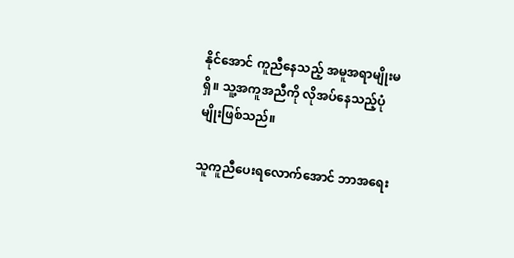နိုင်အောင် ကူညီနေသည့် အမူအရာမျိုးမရှိ။ သူ့အကူအညီကို လိုအပ်နေသည့်ပုံမျိုးဖြစ်သည်။

သူကူညီပေးရလောက်အောင် ဘာအရေး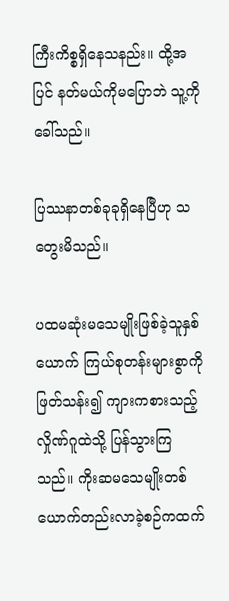ကြီးကိစ္စရှိနေသနည်း။ ထို့အပြင် နတ်မယ်ကိုမပြောဘဲ သူ့ကိုခေါ်သည်။

ပြဿနာတစ်ခုခုရှိနေပြီဟု သတွေးမိသည်။

ပထမဆုံးမသေမျိုးဖြစ်ခဲ့သူနှစ်ယောက် ကြယ်စုတန်းများစွာကိုဖြတ်သန်း၍ ကျားကစားသည့်လှိုဏ်ဂူထဲသို့ ပြန်သွားကြသည်။ ကိုးဆမသေမျိုးတစ်ယောက်တည်းလာခဲ့စဉ်ကထက်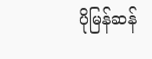ပိုမြန်ဆန်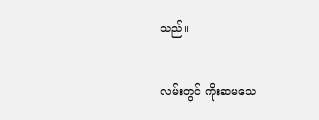သည်။

လမ်းတွင် ကိုးဆမသေ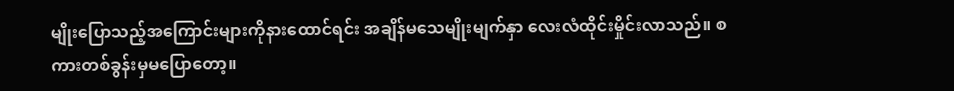မျိုးပြောသည့်အကြောင်းများကိုနားထောင်ရင်း အချိန်မသေမျိုးမျက်နှာ လေးလံထိုင်းမှိုင်းလာသည်။ စကားတစ်ခွန်းမှမပြောတော့။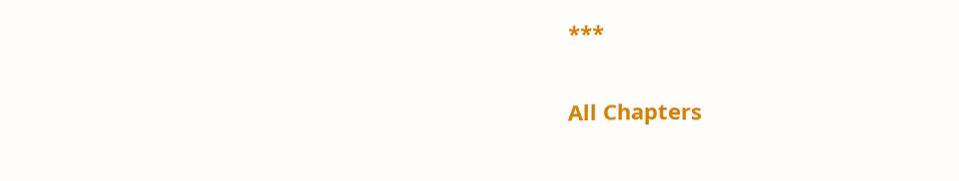***

All Chapters